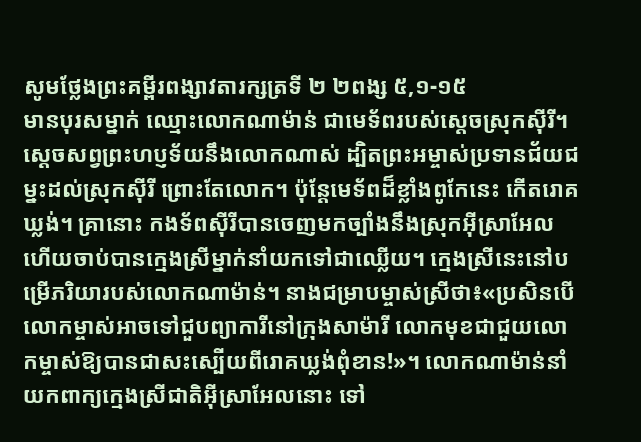សូមថ្លែងព្រះគម្ពីរពង្សាវតារក្សត្រទី ២ ២ពង្ស ៥,១-១៥
មានបុរសម្នាក់ ឈ្មោះលោកណាម៉ាន់ ជាមេទ័ពរបស់ស្តេចស្រុកស៊ីរី។ ស្តេចសព្វព្រះហប្ញទ័យនឹងលោកណាស់ ដ្បិតព្រះអម្ចាស់ប្រទានជ័យជម្នះដល់ស្រុកស៊ីរី ព្រោះតែលោក។ ប៉ុន្តែមេទ័ពដ៏ខ្លាំងពូកែនេះ កើតរោគឃ្លង់។ គ្រានោះ កងទ័ពស៊ីរីបានចេញមកច្បាំងនឹងស្រុកអ៊ីស្រាអែល ហើយចាប់បានក្មេងស្រីម្នាក់នាំយកទៅជាឈ្លើយ។ ក្មេងស្រីនេះនៅបម្រើភរិយារបស់លោកណាម៉ាន់។ នាងជម្រាបម្ចាស់ស្រីថា៖«ប្រសិនបើលោកម្ចាស់អាចទៅជួបព្យាការីនៅក្រុងសាម៉ារី លោកមុខជាជួយលោកម្ចាស់ឱ្យបានជាសះស្បើយពីរោគឃ្លង់ពុំខាន!»។ លោកណាម៉ាន់នាំយកពាក្យក្មេងស្រីជាតិអ៊ីស្រាអែលនោះ ទៅ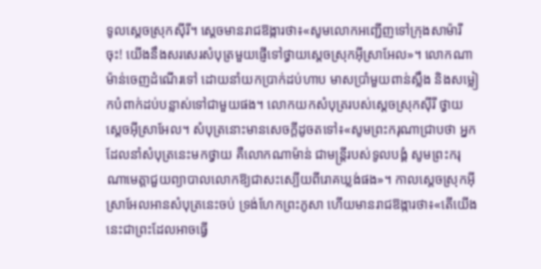ទូលស្តេចស្រុកស៊ីរី។ ស្តេចមានរាជឱង្ការថា៖«សូមលោកអញ្ជើញទៅក្រុងសាម៉ារីចុះ! យើងនឹងសរសេរសំបុត្រមួយផ្ញើទៅថ្វាយស្តេចស្រុកអ៊ីស្រាអែល»។ លោកណាម៉ាន់ចេញដំណើរទៅ ដោយនាំយកប្រាក់ដប់ហាប មាសប្រាំមួយពាន់ស្លឹង និងសម្លៀកបំពាក់ដប់បន្លាស់ទៅជាមួយផង។ លោកយកសំបុត្ររបស់ស្តេចស្រុកស៊ីរី ថ្វាយស្តេចអ៊ីស្រាអែល។ សំបុត្រនោះមានសេចក្តីដូចតទៅ៖«សូមព្រះករុណាជ្រាបថា អ្នកដែលនាំសំបុត្រនេះមកថ្វាយ គឺលោកណាម៉ាន់ ជាមន្ត្រីរបស់ទូលបង្គំ សូមព្រះករុណាមេត្តាជួយព្យាបាលលោកឱ្យជាសះស្បើយពីរោគឃ្លង់ផង»។ កាលស្តេចស្រុកអ៊ីស្រាអែលអានសំបុត្រនេះចប់ ទ្រង់ហែកព្រះភូសា ហើយមានរាជឱង្ការថា៖«តើយើងនេះជាព្រះដែលអាចធ្វើ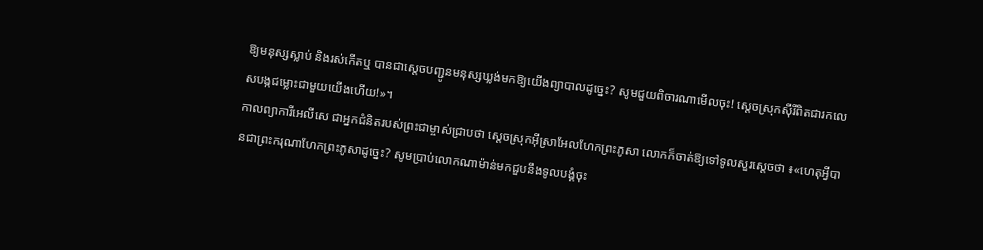ឱ្យមនុស្សស្លាប់ និងរស់កើតឬ បានជាស្តេចបញ្ជូនមនុស្សឃ្លង់មកឱ្យយើងព្យាបាលដូច្នេះ? សូមជួយពិចារណាមើលចុះ! ស្តេចស្រុកស៊ីរីពិតជារកលេសបង្កជម្លោះជាមួយយើងហើយ!»។
កាលព្យាការីអេលីសេ ជាអ្នកជំនិតរបស់ព្រះជាម្ចាស់ជ្រាបថា ស្តេចស្រុកអ៊ីស្រាអែលហែកព្រះភូសា លោកក៏ចាត់ឱ្យទៅទូលសួរស្តេចថា ៖«ហេតុអ្វីបានជាព្រះករុណាហែកព្រះភូសាដូច្នេះ? សូមប្រាប់លោកណាម៉ាន់មកជួបនឹងទូលបង្គំចុះ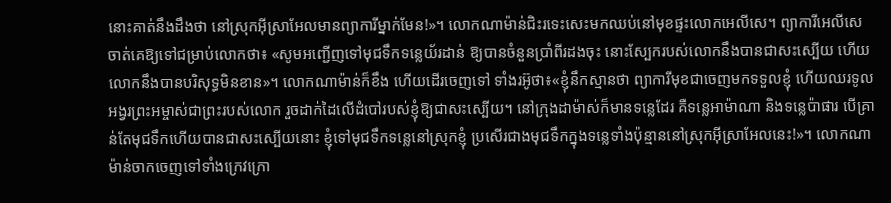នោះគាត់នឹងដឹងថា នៅស្រុកអ៊ីស្រាអែលមានព្យាការីម្នាក់មែន!»។ លោកណាម៉ាន់ជិះរទេះសេះមកឈប់នៅមុខផ្ទះលោកអេលីសេ។ ព្យាការីអេលីសេ ចាត់គេឱ្យទៅជម្រាប់លោកថា៖ «សូមអញ្ជើញទៅមុជទឹកទន្លេយ័រដាន់ ឱ្យបានចំនួនប្រាំពីរដងចុះ នោះស្បែករបស់លោកនឹងបានជាសះស្បើយ ហើយលោកនឹងបានបរិសុទ្ធមិនខាន»។ លោកណាម៉ាន់ក៏ខឹង ហើយដើរចេញទៅ ទាំងរអ៊ូថា៖«ខ្ញុំនឹកស្មានថា ព្យាការីមុខជាចេញមកទទួលខ្ញុំ ហើយឈរទូលអង្វរព្រះអម្ចាស់ជាព្រះរបស់លោក រួចដាក់ដៃលើដំបៅរបស់ខ្ញុំឱ្យជាសះស្បើយ។ នៅក្រុងដាម៉ាស់ក៏មានទន្លេដែរ គឺទន្លេអាម៉ាណា និងទន្លេប៉ាផារ បើគ្រាន់តែមុជទឹកហើយបានជាសះស្បើយនោះ ខ្ញុំទៅមុជទឹកទន្លេនៅស្រុកខ្ញុំ ប្រសើរជាងមុជទឹកក្នុងទន្លេទាំងប៉ុន្មាននៅស្រុកអ៊ីស្រាអែលនេះ!»។ លោកណាម៉ាន់ចាកចេញទៅទាំងក្រេវក្រោ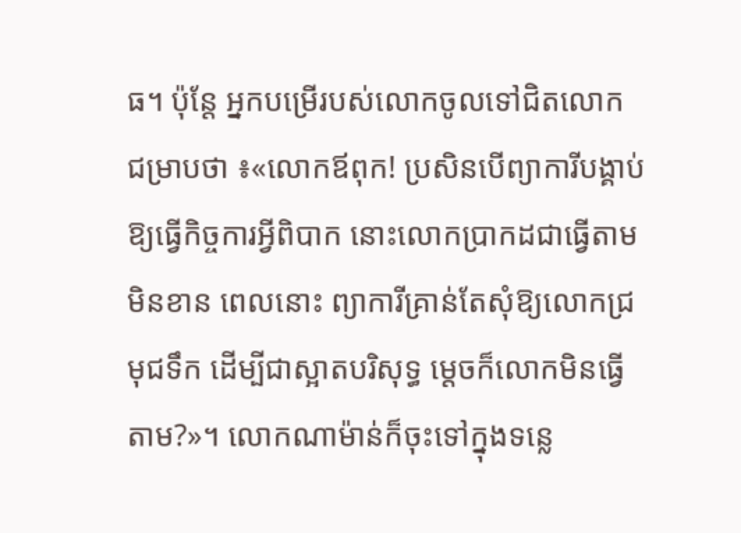ធ។ ប៉ុន្តែ អ្នកបម្រើរបស់លោកចូលទៅជិតលោក ជម្រាបថា ៖«លោកឪពុក! ប្រសិនបើព្យាការីបង្គាប់ឱ្យធ្វើកិច្ចការអ្វីពិបាក នោះលោកប្រាកដជាធ្វើតាមមិនខាន ពេលនោះ ព្យាការីគ្រាន់តែសុំឱ្យលោកជ្រមុជទឹក ដើម្បីជាស្អាតបរិសុទ្ធ ម្តេចក៏លោកមិនធ្វើតាម?»។ លោកណាម៉ាន់ក៏ចុះទៅក្នុងទន្លេ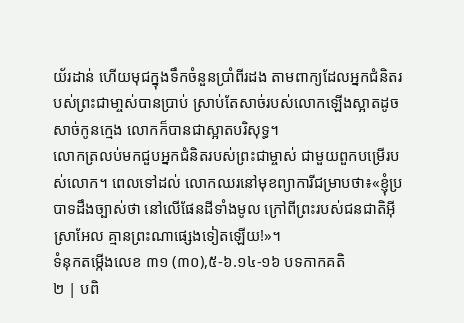យ័រដាន់ ហើយមុជក្នុងទឹកចំនួនប្រាំពីរដង តាមពាក្យដែលអ្នកជំនិតរបស់ព្រះជាមា្ចស់បានប្រាប់ ស្រាប់តែសាច់របស់លោកឡើងស្អាតដូចសាច់កូនក្មេង លោកក៏បានជាស្អាតបរិសុទ្ធ។
លោកត្រលប់មកជួបអ្នកជំនិតរបស់ព្រះជាម្ចាស់ ជាមួយពួកបម្រើរបស់លោក។ ពេលទៅដល់ លោកឈរនៅមុខព្យាការីជម្រាបថា៖«ខ្ញុំប្របាទដឹងច្បាស់ថា នៅលើផែនដីទាំងមូល ក្រៅពីព្រះរបស់ជនជាតិអ៊ីស្រាអែល គ្មានព្រះណាផ្សេងទៀតឡើយ!»។
ទំនុកតម្កើងលេខ ៣១ (៣០),៥-៦.១៤-១៦ បទកាកគតិ
២ | បពិ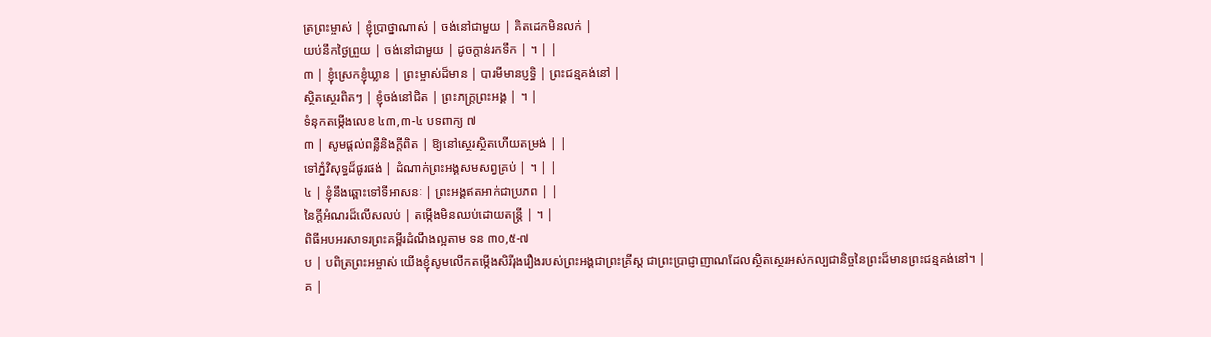ត្រព្រះម្ចាស់ | ខ្ញុំប្រាថ្នាណាស់ | ចង់នៅជាមួយ | គិតដេកមិនលក់ |
យប់នឹកថ្ងៃព្រួយ | ចង់នៅជាមួយ | ដូចក្តាន់រកទឹក | ។ | |
៣ | ខ្ញុំស្រេកខ្ញុំឃ្លាន | ព្រះម្ចាស់ដ៏មាន | បារមីមានប្ញទ្ធិ | ព្រះជន្មគង់នៅ |
ស្ថិតស្ថេរពិតៗ | ខ្ញុំចង់នៅជិត | ព្រះភក្ត្រព្រះអង្គ | ។ |
ទំនុកតម្កើងលេខ ៤៣,៣-៤ បទពាក្យ ៧
៣ | សូមផ្តល់ពន្លឺនិងក្តីពិត | ឱ្យនៅស្ថេរស្ថិតហើយតម្រង់ | |
ទៅភ្នំវិសុទ្ធដ៏ផូរផង់ | ដំណាក់ព្រះអង្គសមសព្វគ្រប់ | ។ | |
៤ | ខ្ញុំនឹងឆ្ពោះទៅទីអាសនៈ | ព្រះអង្គឥតអាក់ជាប្រភព | |
នៃក្តីអំណរដ៏លើសលប់ | តម្កើងមិនឈប់ដោយតន្ត្រី | ។ |
ពិធីអបអរសាទរព្រះគម្ពីរដំណឹងល្អតាម ទន ៣០,៥-៧
ប | បពិត្រព្រះអម្ចាស់ យើងខ្ញុំសូមលើកតម្កើងសិរីរុងរឿងរបស់ព្រះអង្គជាព្រះគ្រីស្ត ជាព្រះប្រាជ្ញាញាណដែលស្ថិតស្ថេរអស់កល្បជានិច្ចនៃព្រះដ៏មានព្រះជន្មគង់នៅ។ |
គ |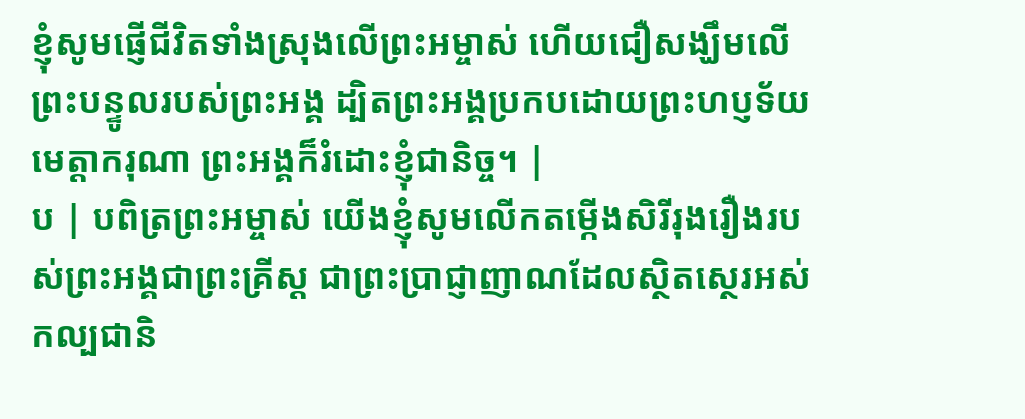ខ្ញុំសូមផ្ញើជីវិតទាំងស្រុងលើព្រះអម្ចាស់ ហើយជឿសង្ឃឹមលើព្រះបន្ទូលរបស់ព្រះអង្គ ដ្បិតព្រះអង្គប្រកបដោយព្រះហប្ញទ័យមេត្តាករុណា ព្រះអង្គក៏រំដោះខ្ញុំជានិច្ច។ |
ប | បពិត្រព្រះអម្ចាស់ យើងខ្ញុំសូមលើកតម្កើងសិរីរុងរឿងរបស់ព្រះអង្គជាព្រះគ្រីស្ត ជាព្រះប្រាជ្ញាញាណដែលស្ថិតស្ថេរអស់កល្បជានិ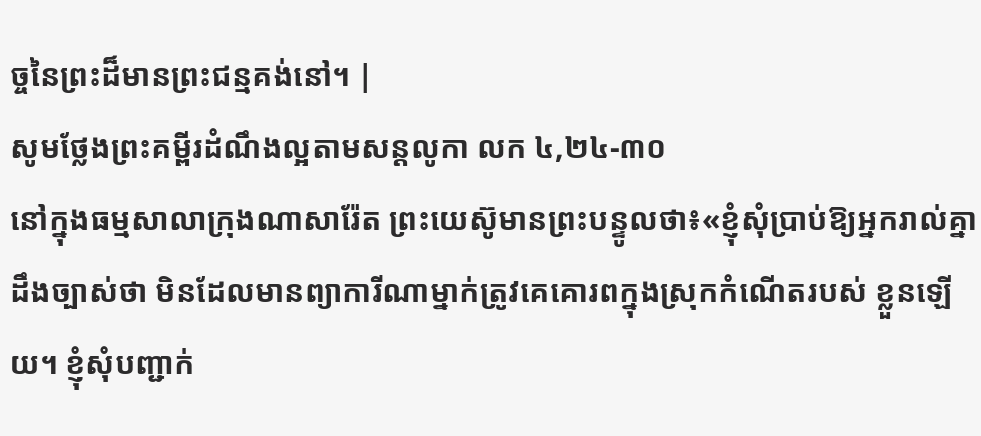ច្ចនៃព្រះដ៏មានព្រះជន្មគង់នៅ។ |
សូមថ្លែងព្រះគម្ពីរដំណឹងល្អតាមសន្តលូកា លក ៤,២៤-៣០
នៅក្នុងធម្មសាលាក្រុងណាសារ៉ែត ព្រះយេស៊ូមានព្រះបន្ទូលថា៖«ខ្ញុំសុំប្រាប់ឱ្យអ្នករាល់គ្នាដឹងច្បាស់ថា មិនដែលមានព្យាការីណាម្នាក់ត្រូវគេគោរពក្នុងស្រុកកំណើតរបស់ ខ្លួនឡើយ។ ខ្ញុំសុំបញ្ជាក់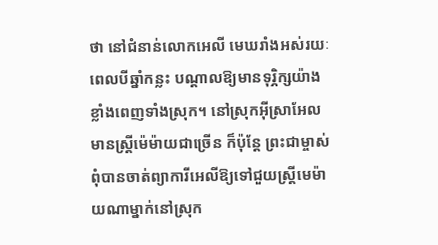ថា នៅជំនាន់លោកអេលី មេឃរាំងអស់រយៈពេលបីឆ្នាំកន្លះ បណ្តាលឱ្យមានទុរ្ភិក្សយ៉ាងខ្លាំងពេញទាំងស្រុក។ នៅស្រុកអ៊ីស្រាអែលមានស្ត្រីម៉េម៉ាយជាច្រើន ក៏ប៉ុន្តែ ព្រះជាម្ចាស់ពុំបានចាត់ព្យាការីអេលីឱ្យទៅជួយស្ត្រីមេម៉ាយណាម្នាក់នៅស្រុក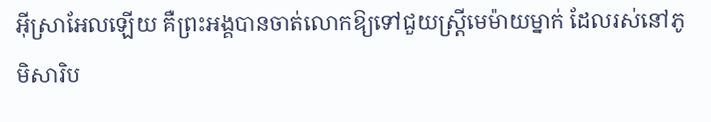អ៊ីស្រាអែលឡើយ គឺព្រះអង្គបានចាត់លោកឱ្យទៅជួយស្រ្តីមេម៉ាយម្នាក់ ដែលរស់នៅភូមិសារិប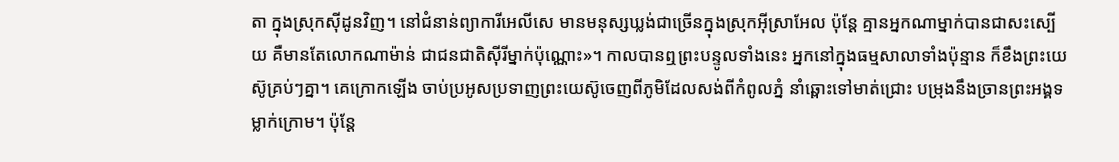តា ក្នុងស្រុកស៊ីដូនវិញ។ នៅជំនាន់ព្យាការីអេលីសេ មានមនុស្សឃ្លង់ជាច្រើនក្នុងស្រុកអ៊ីស្រាអែល ប៉ុន្តែ គ្មានអ្នកណាម្នាក់បានជាសះស្បើយ គឺមានតែលោកណាម៉ាន់ ជាជនជាតិស៊ីរីម្នាក់ប៉ុណ្ណោះ»។ កាលបានឮព្រះបន្ទូលទាំងនេះ អ្នកនៅក្នុងធម្មសាលាទាំងប៉ុន្មាន ក៏ខឹងព្រះយេស៊ូគ្រប់ៗគ្នា។ គេក្រោកឡើង ចាប់ប្រអូសប្រទាញព្រះយេស៊ូចេញពីភូមិដែលសង់ពីកំពូលភ្នំ នាំឆ្ពោះទៅមាត់ជ្រោះ បម្រុងនឹងច្រានព្រះអង្គទម្លាក់ក្រោម។ ប៉ុន្តែ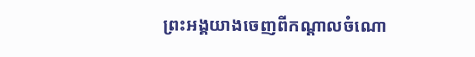ព្រះអង្គយាងចេញពីកណ្តាលចំណោ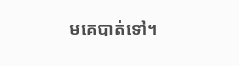មគេបាត់ទៅ។